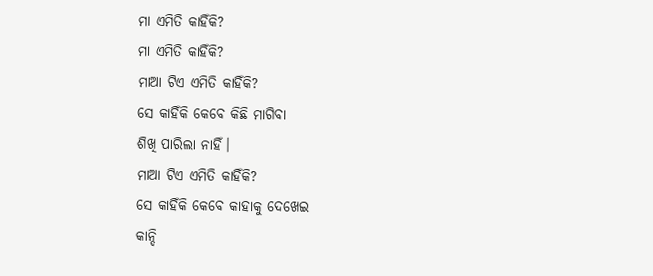ମା ଏମିତି କାହିଁକି?
ମା ଏମିତି କାହିଁକି?
ମାଆ ଟିଏ ଏମିତି କାହିଁକି?
ସେ କାହିଁକି କେବେ କିଛି ମାଗିବା
ଶିଖି ପାରିଲା ନାହିଁ।
ମାଆ ଟିଏ ଏମିତି କାହିଁକି?
ସେ କାହିଁକି କେବେ କାହାକୁ ଦେଖେଇ
କାନ୍ଦି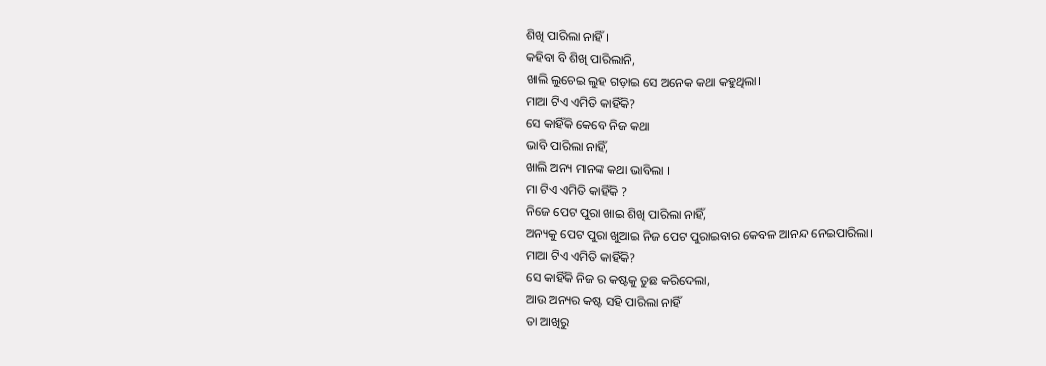ଶିଖି ପାରିଲା ନାହିଁ।
କହିବା ବି ଶିଖି ପାରିଲାନି,
ଖାଲି ଲୁଚେଇ ଲୁହ ଗଡ଼ାଇ ସେ ଅନେକ କଥା କହୁଥିଲା।
ମାଆ ଟିଏ ଏମିତି କାହିଁକି?
ସେ କାହିଁକି କେବେ ନିଜ କଥା
ଭାବି ପାରିଲା ନାହିଁ,
ଖାଲି ଅନ୍ୟ ମାନଙ୍କ କଥା ଭାବିଲା ।
ମା ଟିଏ ଏମିତି କାହିଁକି ?
ନିଜେ ପେଟ ପୁରା ଖାଇ ଶିଖି ପାରିଲା ନାହିଁ,
ଅନ୍ୟକୁ ପେଟ ପୁରା ଖୁଆଇ ନିଜ ପେଟ ପୁରାଇବାର କେବଳ ଆନନ୍ଦ ନେଇପାରିଲା।
ମାଆ ଟିଏ ଏମିତି କାହିଁକି?
ସେ କାହିଁକି ନିଜ ର କଷ୍ଟକୁ ତୁଛ କରିଦେଲା,
ଆଉ ଅନ୍ୟର କଷ୍ଟ ସହି ପାରିଲା ନାହିଁ
ତା ଆଖିରୁ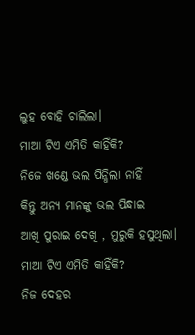ଲୁହ ବୋହି ଚାଲିଲା।
ମାଆ ଟିଏ ଏମିତି କାହିଁକି?
ନିଜେ ଖଣ୍ଡେ ଭଲ ପିନ୍ଧିଲା ନାହିଁ
କିନ୍ତୁ ଅନ୍ୟ ମାନଙ୍କୁ ଭଲ ପିନ୍ଧାଇ
ଆଖି ପୁରାଇ ଦେଖି , ମୁରୁକି ହସୁଥିଲା।
ମାଆ ଟିଏ ଏମିତି କାହିଁକି?
ନିଜ ଦେହର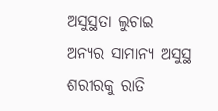ଅସୁସ୍ଥତା ଲୁଚାଇ
ଅନ୍ୟର ସାମାନ୍ୟ ଅସୁସ୍ଥ ଶରୀରକୁ ରାତି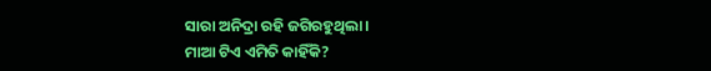ସାରା ଅନିଦ୍ରା ରହି ଜଗିରହୁଥିଲା।
ମାଆ ଟିଏ ଏମିତି କାହିଁକି?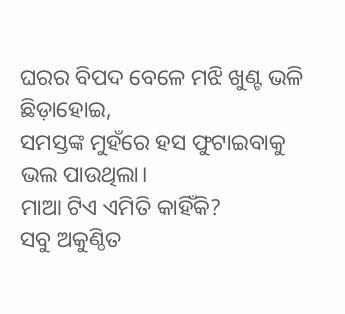ଘରର ବିପଦ ବେଳେ ମଝି ଖୁଣ୍ଟ ଭଳି
ଛିଡ଼ାହୋଇ,
ସମସ୍ତଙ୍କ ମୁହଁରେ ହସ ଫୁଟାଇବାକୁ ଭଲ ପାଉଥିଲା।
ମାଆ ଟିଏ ଏମିତି କାହିଁକି?
ସବୁ ଅକୁଣ୍ଠିତ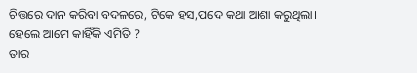ଚିତ୍ତରେ ଦାନ କରିବା ବଦଳରେ, ଟିକେ ହସ,ପଦେ କଥା ଆଶା କରୁଥିଲା।
ହେଲେ ଆମେ କାହିଁକି ଏମିତି ?
ତାର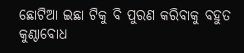ଛୋଟିଆ ଇଛା ଟିକୁ ବି ପୁରଣ କରିବାକୁ ବହୁତ କୁଣ୍ଠାବୋଧ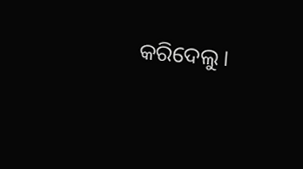କରିଦେଲୁ।